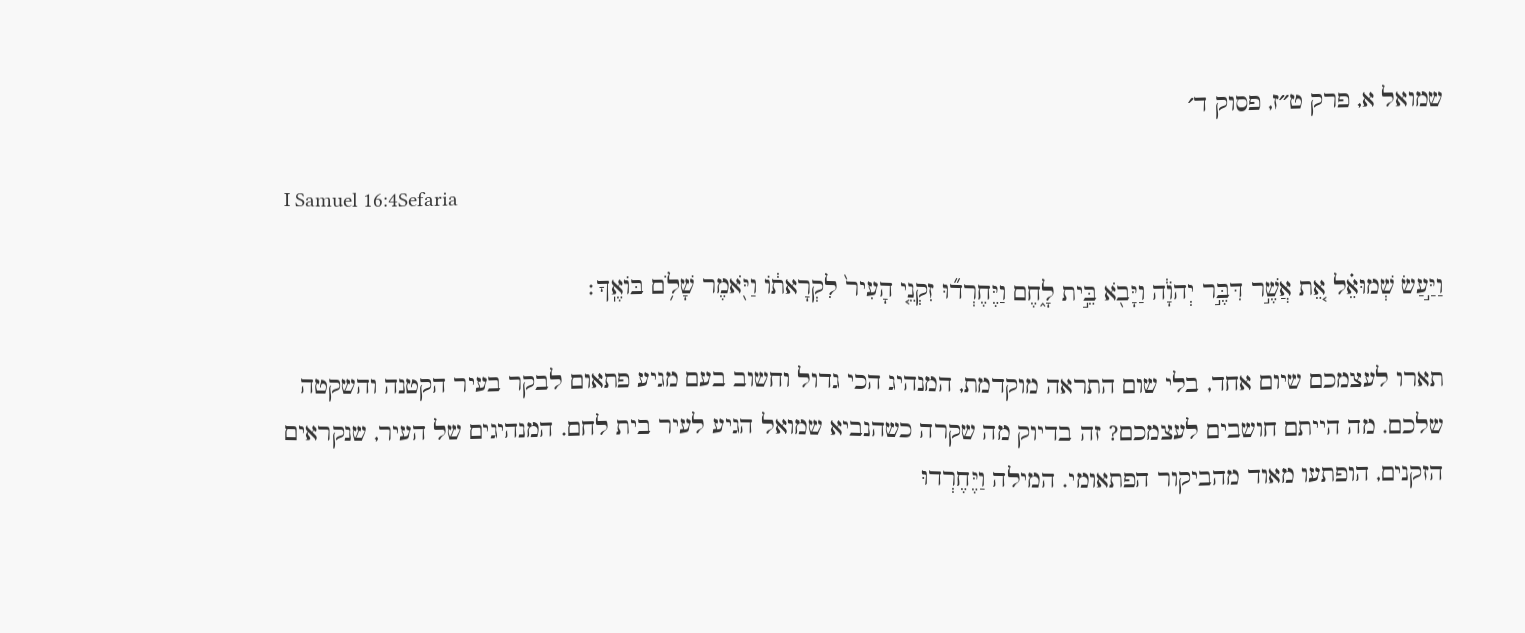שמואל א, פרק ט״ז, פסוק ד׳

I Samuel 16:4Sefaria

וַיַּ֣עַשׂ שְׁמוּאֵ֗ל אֵ֚ת אֲשֶׁ֣ר דִּבֶּ֣ר יְהֹוָ֔ה וַיָּבֹ֖א בֵּ֣ית לָ֑חֶם וַיֶּחֶרְד֞וּ זִקְנֵ֤י הָעִיר֙ לִקְרָאת֔וֹ וַיֹּ֖אמֶר שָׁלֹ֥ם בּוֹאֶֽךָ׃

תארו לעצמכם שיום אחד, בלי שום התראה מוקדמת, המנהיג הכי גדול וחשוב בעם מגיע פתאום לבקר בעיר הקטנה והשקטה שלכם. מה הייתם חושבים לעצמכם? זה בדיוק מה שקרה כשהנביא שמואל הגיע לעיר בית לחם. המנהיגים של העיר, שנקראים הזקנים, הופתעו מאוד מהביקור הפתאומי. המילה וַיֶּחֶרְדוּ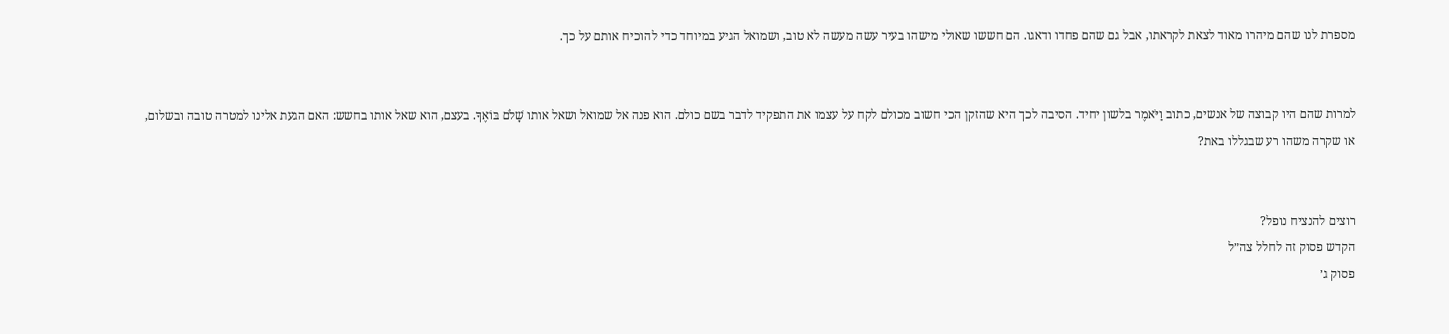מספרת לנו שהם מיהרו מאוד לצאת לקראתו, אבל גם שהם פחדו ודאגו. הם חששו שאולי מישהו בעיר עשה מעשה לא טוב, ושמואל הגיע במיוחד כדי להוכיח אותם על כך.


למרות שהם היו קבוצה של אנשים, כתוב וַיֹּאמֶר בלשון יחיד. הסיבה לכך היא שהזקן הכי חשוב מכולם לקח על עצמו את התפקיד לדבר בשם כולם. הוא פנה אל שמואל ושאל אותו שָׁלֹם בּוֹאֶךָ. בעצם, הוא שאל אותו בחשש: האם הגעת אלינו למטרה טובה ובשלום, או שקרה משהו רע שבגללו באת?


רוצים להנציח נופל?
הקדש פסוק זה לחלל צה״ל
פסוק ג׳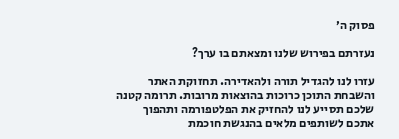פסוק ה׳

נעזרתם בפירוש שלנו ומצאתם בו ערך?

עזרו לנו להגדיל תורה ולהאדירה. תחזוקת האתר והשבחת התוכן כרוכות בהוצאות מרובות. תרומה קטנה שלכם תסייע לנו להחזיק את הפלטפורמה ותהפוך אתכם לשותפים מלאים בהנגשת חוכמת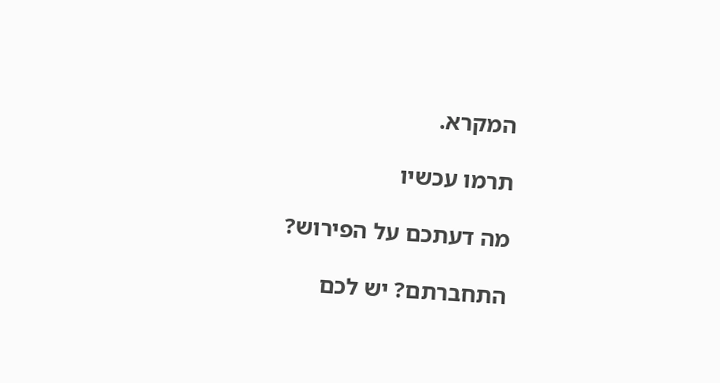המקרא.

תרמו עכשיו

מה דעתכם על הפירוש?

התחברתם? יש לכם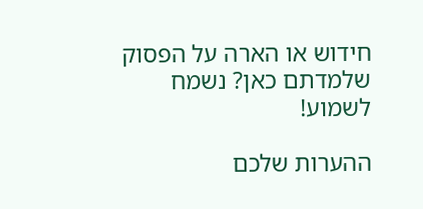חידוש או הארה על הפסוק שלמדתם כאן? נשמח לשמוע!

ההערות שלכם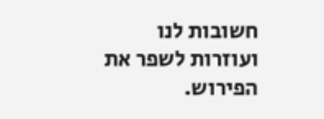חשובות לנו ועוזרות לשפר את הפירוש.